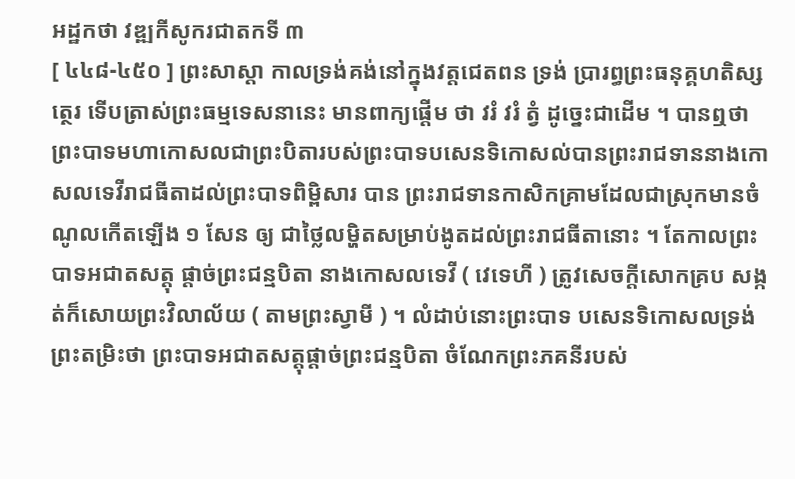អដ្ឋកថា វឌ្ឍកីសូករជាតកទី ៣
[ ៤៤៨-៤៥០ ] ព្រះសាស្តា កាលទ្រង់គង់នៅក្នុងវត្តជេតពន ទ្រង់ ប្រារព្ធព្រះធនុគ្គហតិស្សត្ថេរ ទើបត្រាស់ព្រះធម្មទេសនានេះ មានពាក្យផ្តើម ថា វរំ វរំ ត្វំ ដូច្នេះជាដើម ។ បានឮថា ព្រះបាទមហាកោសលជាព្រះបិតារបស់ព្រះបាទបសេនទិកោសល់បានព្រះរាជទាននាងកោសលទេវីរាជធីតាដល់ព្រះបាទពិម្ពិសារ បាន ព្រះរាជទានកាសិកគ្រាមដែលជាស្រុកមានចំណូលកើតឡើង ១ សែន ឲ្យ ជាថ្លៃលម្ហិតសម្រាប់ងូតដល់ព្រះរាជធីតានោះ ។ តែកាលព្រះបាទអជាតសត្តុ ផ្តាច់ព្រះជន្មបិតា នាងកោសលទេវី ( វេទេហី ) ត្រូវសេចក្តីសោកគ្រប សង្កត់ក៏សោយព្រះវិលាល័យ ( តាមព្រះស្វាមី ) ។ លំដាប់នោះព្រះបាទ បសេនទិកោសលទ្រង់ព្រះតម្រិះថា ព្រះបាទអជាតសត្តុផ្តាច់ព្រះជន្មបិតា ចំណែកព្រះភគនីរបស់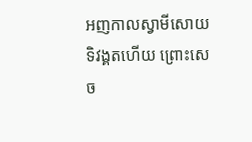អញកាលស្វាមីសោយទិវង្គតហើយ ព្រោះសេច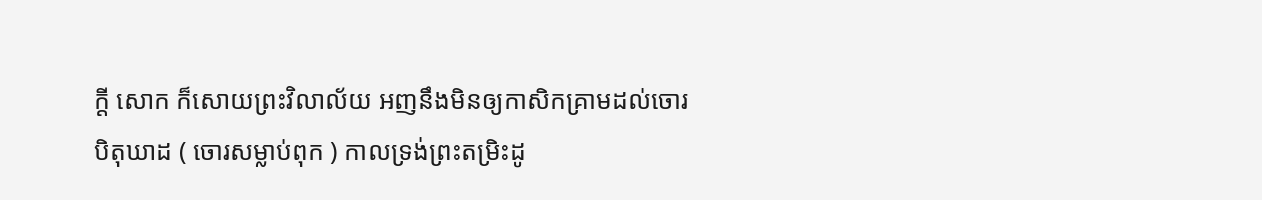ក្តី សោក ក៏សោយព្រះវិលាល័យ អញនឹងមិនឲ្យកាសិកគ្រាមដល់ចោរបិតុឃាដ ( ចោរសម្លាប់ពុក ) កាលទ្រង់ព្រះតម្រិះដូ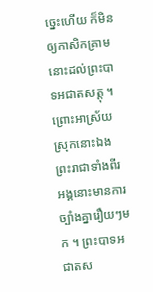ច្នេះហើយ ក៏មិនឲ្យកាសិកគ្រាម នោះដល់ព្រះបាទអជាតសត្តុ ។ ព្រោះអាស្រ័យស្រុកនោះឯងព្រះរាជាទាំងពីរ អង្គនោះមានការច្បាំងគ្នារឿយៗមក ។ ព្រះបាទអជាតស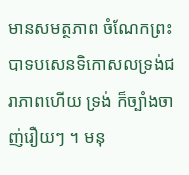មានសមត្ថភាព ចំណែកព្រះបាទបសេនទិកោសលទ្រង់ជរាភាពហើយ ទ្រង់ ក៏ច្បាំងចាញ់រឿយៗ ។ មនុ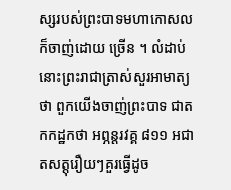ស្សរបស់ព្រះបាទមហាកោសលក៏ចាញ់ដោយ ច្រើន ។ លំដាប់នោះព្រះរាជាត្រាស់សួរអាមាត្យថា ពួកយើងចាញ់ព្រះបាទ ជាតកកដ្ឋកថា អព្ភន្តរវគ្គ ៨១១ អជាតសត្តុរឿយៗគួរធ្វើដូច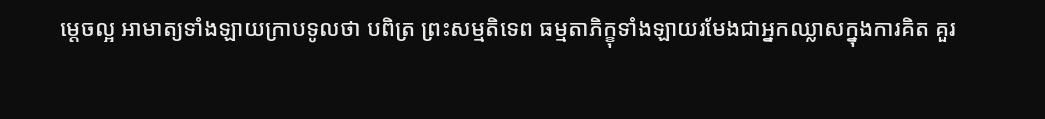ម្តេចល្អ អាមាត្យទាំងឡាយក្រាបទូលថា បពិត្រ ព្រះសម្មតិទេព ធម្មតាភិក្ខុទាំងឡាយរមែងជាអ្នកឈ្លាសក្នុងការគិត គួរ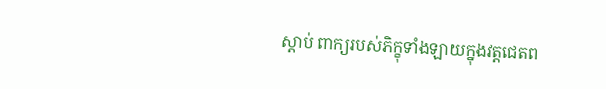ស្តាប់ ពាក្យរបស់ភិក្ខុទាំងឡាយក្នុងវត្តជេតព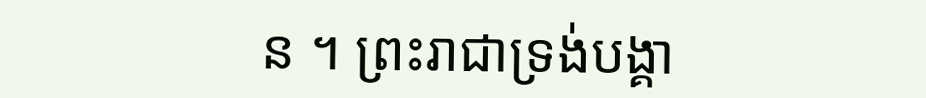ន ។ ព្រះរាជាទ្រង់បង្គា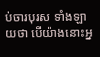ប់ចារបុរស ទាំងឡាយថា បើយ៉ាងនោះអ្ន